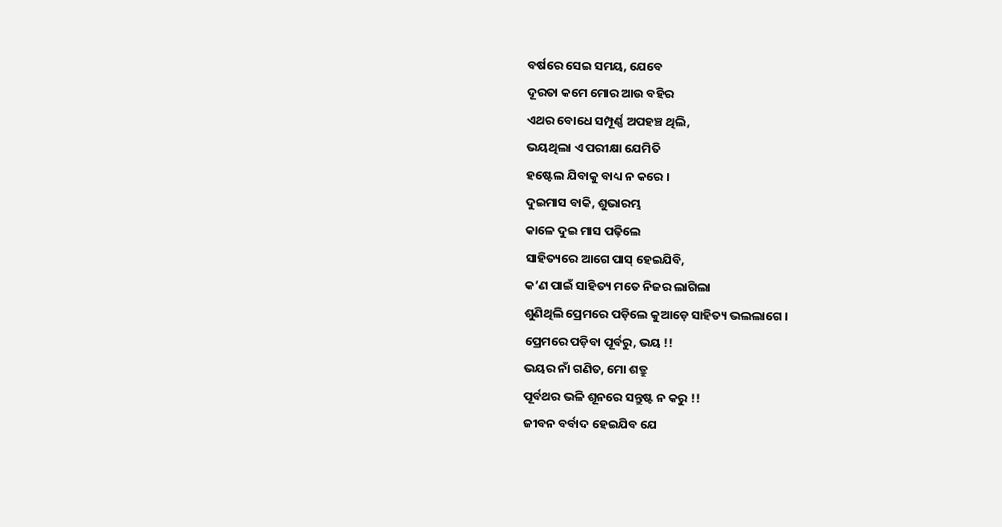ବର୍ଷରେ ସେଇ ସମୟ, ଯେବେ
ଦୂରତା କମେ ମୋର ଆଉ ବହିର
ଏଥର ବୋଧେ ସମ୍ପୂର୍ଣ୍ଣ ଅପହଞ୍ଚ ଥିଲି,
ଭୟଥିଲା ଏ ପରୀକ୍ଷା ଯେମିତି
ହଷ୍ଟେଲ ଯିବାକୁ ବାଧ୍ୟ ନ କରେ ।
ଦୁଇମାସ ବାକି, ଶୁଭାରମ୍ଭ
କାଳେ ଦୁଇ ମାସ ପଢ଼ିଲେ
ସାହିତ୍ୟରେ ଆଗେ ପାସ୍ ହେଇଯିବି,
କ’ଣ ପାଇଁ ସାହିତ୍ୟ ମତେ ନିଜର ଲାଗିଲା
ଶୁଣିଥିଲି ପ୍ରେମରେ ପଡ଼ିଲେ କୁଆଡ଼େ ସାହିତ୍ୟ ଭଲଲାଗେ ।
ପ୍ରେମରେ ପଡ଼ିବା ପୂର୍ବରୁ, ଭୟ !!
ଭୟର ନାଁ ଗଣିତ, ମୋ ଶତ୍ରୁ
ପୂର୍ବଥର ଭଳି ଶୂନରେ ସନ୍ତୁଷ୍ଟ ନ କରୁ !!
ଜୀବନ ବର୍ବାଦ ହେଇଯିବ ଯେ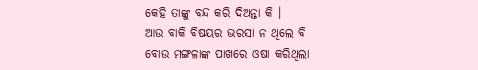କେହି ତାଙ୍କୁ ବନ୍ଦ କରି ଦିଅନ୍ତା କି ।
ଆଉ ବାକି ବିଷୟର ଭରସା ନ ଥିଲେ ବି
ବୋଉ ମଙ୍ଗଳାଙ୍କ ପାଖରେ ଓଷା କରିଥିଲା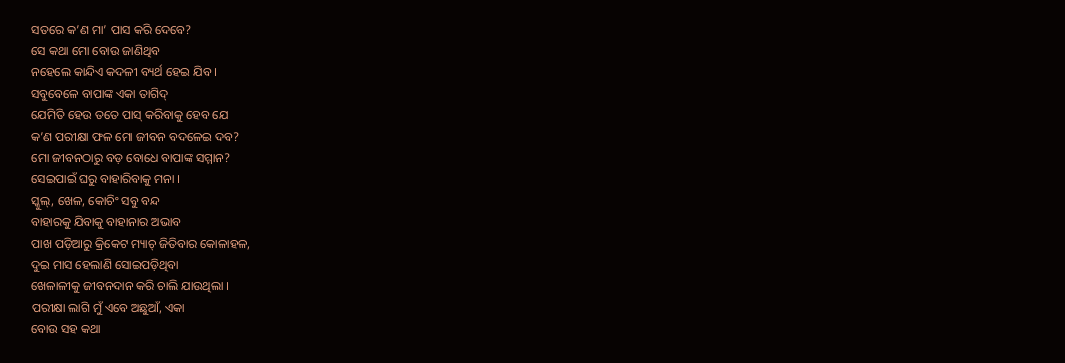ସତରେ କ’ଣ ମା’ ପାସ କରି ଦେବେ?
ସେ କଥା ମୋ ବୋଉ ଜାଣିଥିବ
ନହେଲେ କାନ୍ଦିଏ କଦଳୀ ବ୍ୟର୍ଥ ହେଇ ଯିବ ।
ସବୁବେଳେ ବାପାଙ୍କ ଏକା ତାଗିଦ୍
ଯେମିତି ହେଉ ତତେ ପାସ୍ କରିବାକୁ ହେବ ଯେ
କ’ଣ ପରୀକ୍ଷା ଫଳ ମୋ ଜୀବନ ବଦଳେଇ ଦବ?
ମୋ ଜୀବନଠାରୁ ବଡ଼ ବୋଧେ ବାପାଙ୍କ ସମ୍ମାନ?
ସେଇପାଇଁ ଘରୁ ବାହାରିବାକୁ ମନା ।
ସ୍କୁଲ୍, ଖେଳ, କୋଚିଂ ସବୁ ବନ୍ଦ
ବାହାରକୁ ଯିବାକୁ ବାହାନାର ଅଭାବ
ପାଖ ପଡ଼ିଆରୁ କ୍ରିକେଟ ମ୍ୟାଚ୍ ଜିତିବାର କୋଳାହଳ,
ଦୁଇ ମାସ ହେଲାଣି ସୋଇପଡ଼ିଥିବା
ଖେଳାଳୀକୁ ଜୀବନଦାନ କରି ଚାଲି ଯାଉଥିଲା ।
ପରୀକ୍ଷା ଲାଗି ମୁଁ ଏବେ ଅଛୁଆଁ, ଏକା
ବୋଉ ସହ କଥା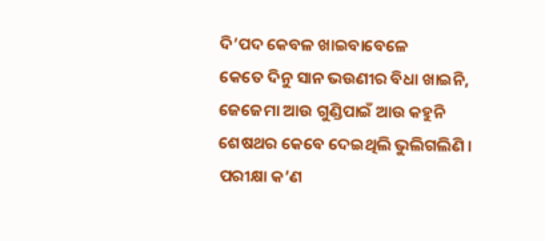ଦି’ପଦ କେବଳ ଖାଇବାବେଳେ
କେତେ ଦିନୁ ସାନ ଭଉଣୀର ବିଧା ଖାଇନି,
ଜେଜେମା ଆଉ ଗୁଣ୍ଡିପାଇଁ ଆଉ କହୁନି
ଶେଷଥର କେବେ ଦେଇଥିଲି ଭୁଲିଗଲିଣି ।
ପରୀକ୍ଷା କ’ଣ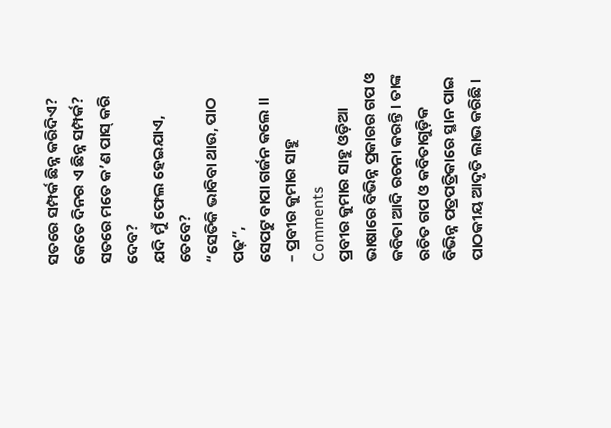ସତରେ ସମ୍ପର୍କ ଛିନ୍ନ କରିଦିଏ?
କେତେ ଦିନର ଏ ଛିନ୍ନ ସମ୍ପର୍କ?
ସତରେ ମତେ କ’ଣ ପାସ୍ କରି ଦେବ?
ଯଦି ମୁଁ ଫେଲ ହେଇଯାଏ, ତେବେ?
“ସେତିକି ଭାବିବା ଥାଉ, ପାଠ ପଢ଼”,
ସେପଟୁ ବାପା ଗର୍ଜନ କଲେ ॥
– ପ୍ରବୀର କୁମାର ସାହୁ
Comments
ପ୍ରବୀର କୁମାର ସାହୁ ଓଡ଼ିଆ ଭାଷାରେ ବିଭିନ୍ନ ପ୍ରକାରର ଗପ ଓ କବିତା ଆଦି ରଚନା କରନ୍ତି । ତାଙ୍କ ରଚିତ ଗପ ଓ କବିତାଗୁଡ଼ିକ ବିଭିନ୍ନ ପତ୍ରପତ୍ରିକାରେ ସ୍ଥାନ ପାଇ ପାଠକୀୟ ଆଦୃତି ଲାଭ କରିଛି ।